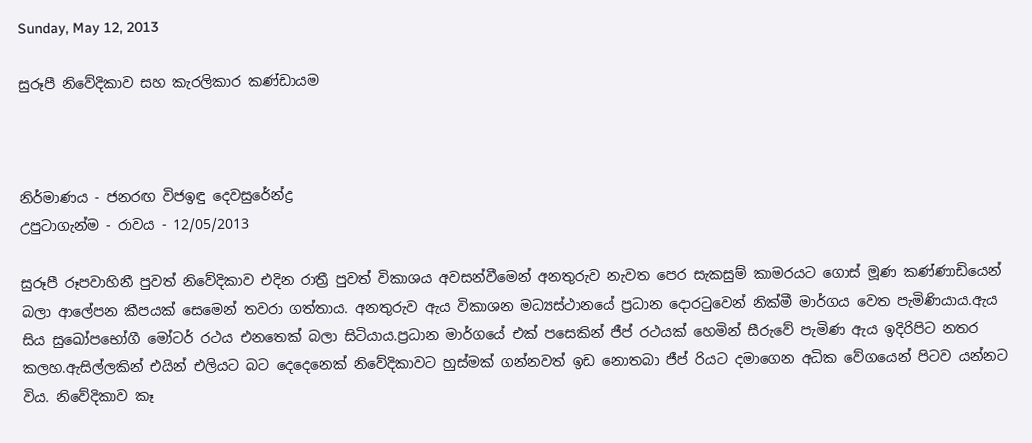Sunday, May 12, 2013

සුරූපී නිවේදිකාව සහ කැරලිකාර කණ්ඩායම



නිර්මාණය - ජනරඟ විජඉඳු දෙවසුරේන්ද්‍ර
උපුටාගැන්ම - රාවය - 12/05/2013

සුරූපී රූපවාහිනී පුවත් නිවේදිකාව එදින රාත්‍රී පුවත් විකාශය අවසන්වීමෙන් අනතුරුව නැවත පෙර සැකසුම් කාමරයට ගොස් මූණ කණ්ණාඩියෙන් බලා ආලේපන කීපයක් සෙමෙන් තවරා ගත්තාය. අනතුරුව ඇය විකාශන මධ්‍යස්ථානයේ ප්‍රධාන දොරටුවෙන් නික්මී මාර්ගය වෙත පැමිණියාය.ඇය සිය සුඛෝපභෝගී මෝටර් රථය එනතෙක් බලා සිටියාය.ප්‍රධාන මාර්ගයේ එක් පසෙකින් ජීප් රථයක් හෙමින් සීරුවේ පැමිණ ඇය ඉදිරිපිට නතර කලහ.ඇසිල්ලකින් එයින් එලියට බට දෙදෙනෙක් නිවේදිකාවට හුස්මක් ගන්නවත් ඉඩ නොතබා ජීප් රියට දමාගෙන අධික වේගයෙන් පිටව යන්නට විය. නිවේදිකාව කෑ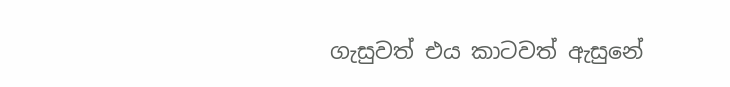ගැසුවත් එය කාටවත් ඇසුනේ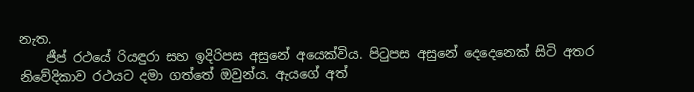නැත.
    ජීප් රථයේ රියඳුරා සහ ඉදිරිපස අසුනේ අයෙක්විය. පිටුපස අසුනේ දෙදෙනෙක් සිටි අතර නිවේදිකාව රථයට දමා ගත්තේ ඔවුන්ය. ඇයගේ අත්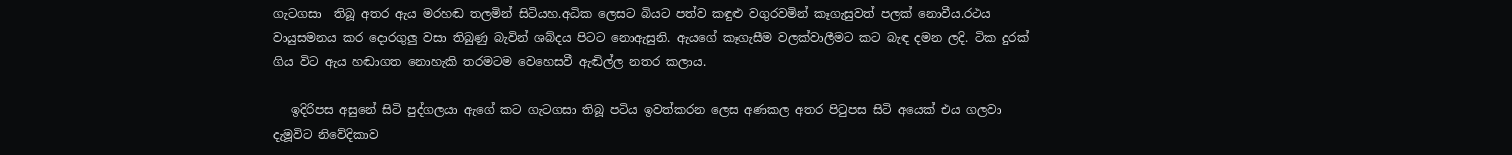ගැටගසා  තිබූ අතර ඇය මරහඬ තලමින් සිටියහ.අධික ලෙසට බියට පත්ව කඳුළු වගුරවමින් කෑගැසුවත් පලක් නොවීය.රථය වායුසමනය කර දොරගුලු වසා තිබුණු බැවින් ශබ්දය පිටට නොඇසුනි. ඇයගේ කෑගැසීම වලක්වාලීමට කට බැඳ දමන ලදි. ටික දුරක් ගිය විට ඇය හඬාගත නොහැකි තරමටම වෙහෙසවී ඇඬිල්ල නතර කලාය.

   ඉදිරිපස අසුනේ සිටි පුද්ගලයා ඇගේ කට ගැටගසා තිබූ පටිය ඉවත්කරන ලෙස අණකල අතර පිටුපස සිටි අයෙක් එය ගලවා දැමූවිට නිවේදිකාව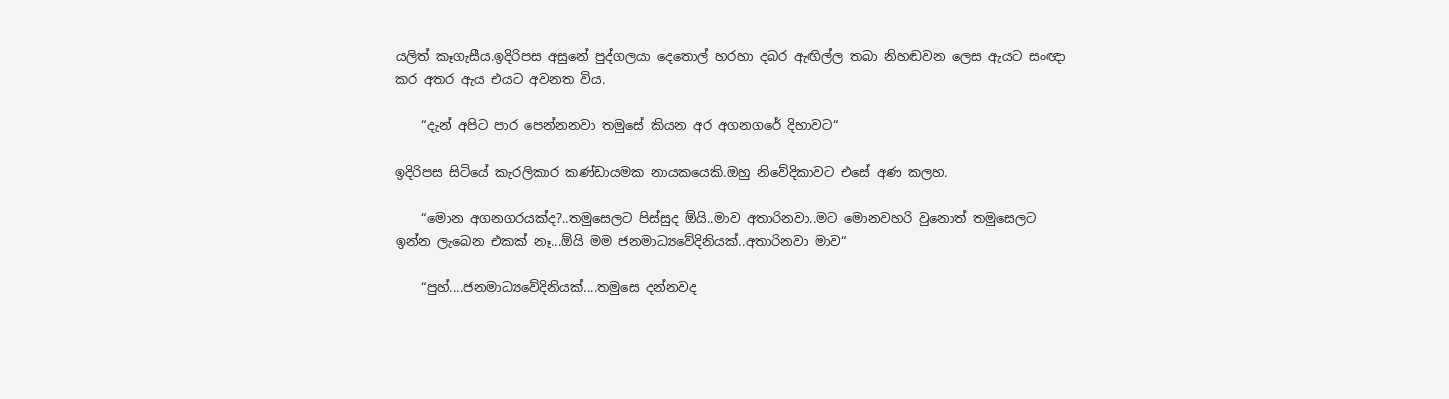යලිත් කෑගැසීය.ඉදිරිපස අසුනේ පුද්ගලයා දෙතොල් හරහා දබර ඇඟිල්ල තබා නිහඬවන ලෙස ඇයට සංඥා කර අතර ඇය එයට අවනත විය.

    “දැන් අපිට පාර පෙන්නනවා තමුසේ කියන අර අගනගරේ දිහාවට“

ඉදිරිපස සිටියේ කැරලිකාර කණ්ඩායමක නායකයෙකි.ඔහු නිවේදිකාවට එසේ අණ කලහ.

    “මොන අගනගරයක්ද?..තමුසෙලට පිස්සුද ඕයි..මාව අතාරිනවා..මට මොනවහරි වුනොත් තමුසෙලට ඉන්න ලැබෙන එකක් නෑ...ඕයි මම ජනමාධ්‍යවේදිනියක්..අතාරිනවා මාව“

    “පුහ්....ජනමාධ්‍යවේදිනියක්....තමුසෙ දන්නවද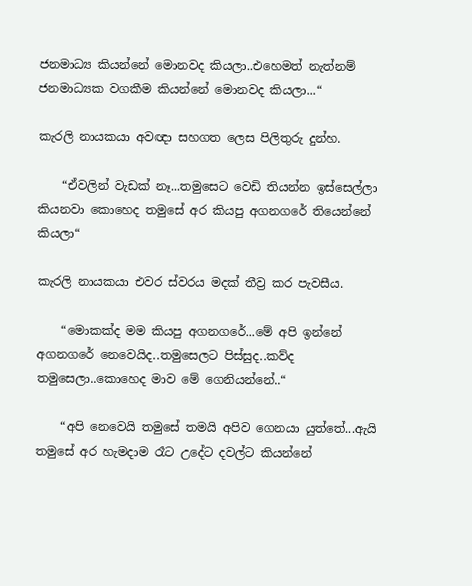ජනමාධ්‍ය කියන්නේ මොනවද කියලා..එහෙමත් නැත්නම් ජනමාධ්‍යක වගකීම කියන්නේ මොනවද කියලා...“

කැරලි නායකයා අවඥා සහගත ලෙස පිලිතුරු දුන්හ.

    “ඒවලින් වැඩක් නෑ...තමුසෙට වෙඩි තියන්න ඉස්සෙල්ලා කියනවා කොහෙද තමුසේ අර කියපු අගනගරේ තියෙන්නේ කියලා“

කැරලි නායකයා එවර ස්වරය මදක් තීව්‍ර කර පැවසීය.

    “මොකක්ද මම කියපු අගනගරේ...මේ අපි ඉන්නේ අගනගරේ නෙවෙයිද..තමුසෙලට පිස්සුද..කව්ද තමුසෙලා..කොහෙද මාව මේ ගෙනියන්නේ..“

    “අපි නෙවෙයි තමුසේ තමයි අපිව ගෙනයා යුත්තේ...ඇයි තමුසේ අර හැමදාම රෑට උදේට දවල්ට කියන්නේ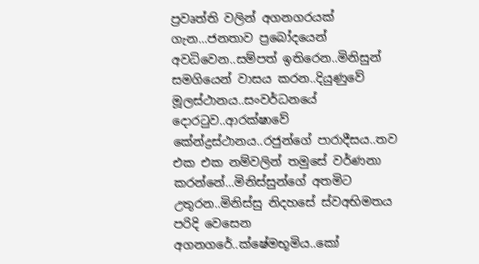ප්‍රවෘත්ති වලින් අගනගරයක් ගැන...ජනතාව ප්‍රබෝදයෙන් අවධිවෙන..සම්පත් ඉතිරෙන..මිනිසුන් සමගියෙන් වාසය කරන..දියුණුවේ මූලස්ථානය..සංවර්ධනයේ දොරටුව..ආරක්ෂාවේ කේන්ද්‍රස්ථානය..රජුන්ගේ පාරාදීසය..තව එක එක නම්වලින් තමුසේ වර්ණනා කරන්නේ...මිනිස්සුන්ගේ අතමිට උතුරන..මිනිස්සු නිදහසේ ස්වඅභිමතය පරිදි වෙසෙන අගනගරේ..ක්ෂේමභූමිය..කෝ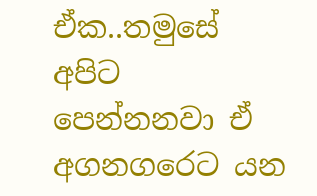ඒක..තමුසේ අපිට පෙන්නනවා ඒ අගනගරෙට යන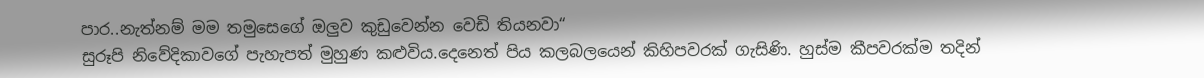පාර..නැත්නම් මම තමුසෙගේ ඔලුව කුඩුවෙන්න වෙඩි තියනවා“
සුරූපි නිවේදිකාවගේ පැහැපත් මුහුණ කළුවිය.දෙනෙත් පිය කලබලයෙන් කිහිපවරක් ගැසිණි. හුස්ම කීපවරක්ම තදින්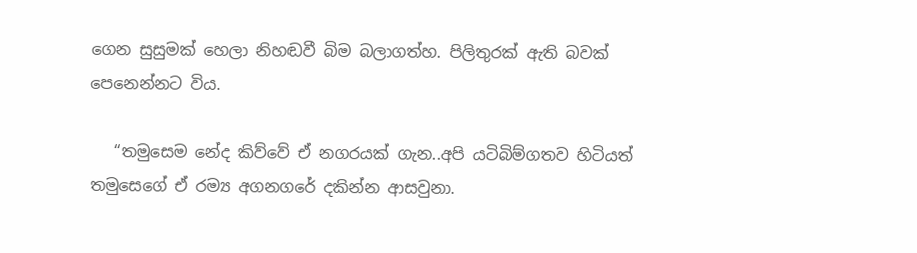ගෙන සුසුමක් හෙලා නිහඬවී බිම බලාගත්හ. පිලිතුරක් ඇති බවක් පෙනෙන්නට විය.

   “තමුසෙම නේද කිව්වේ ඒ නගරයක් ගැන..අපි යටිබිම්ගතව හිටියත් තමුසෙගේ ඒ රම්‍ය අගනගරේ දකින්න ආසවුනා.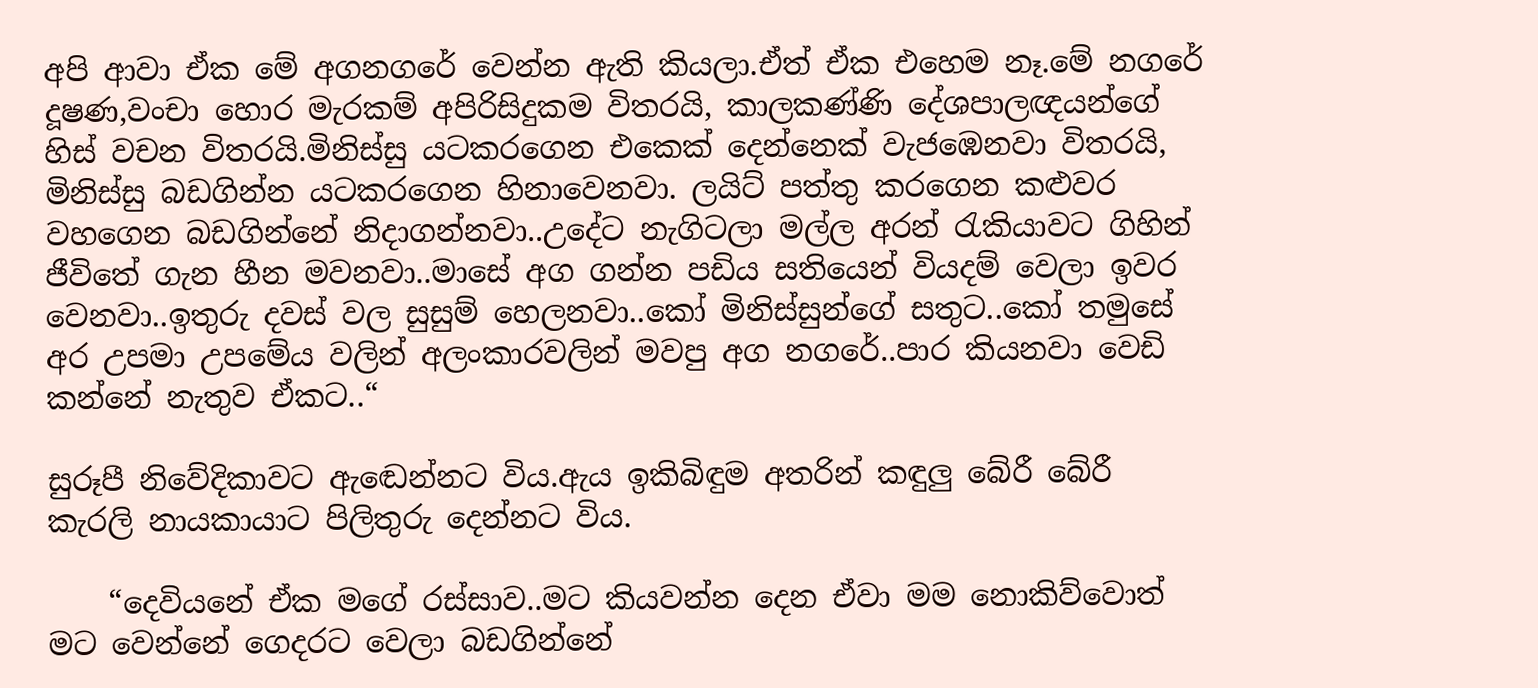අපි ආවා ඒක මේ අගනගරේ වෙන්න ඇති කියලා.ඒත් ඒක එහෙම නෑ.මේ නගරේ දූෂණ,වංචා හොර මැරකම් අපිරිසිදුකම විතරයි, කාලකණ්ණි දේශපාලඥයන්ගේ හිස් වචන විතරයි.මිනිස්සු යටකරගෙන එකෙක් දෙන්නෙක් වැජඹෙනවා විතරයි, මිනිස්සු බඩගින්න යටකරගෙන හිනාවෙනවා. ලයිට් පත්තු කරගෙන කළුවර වහගෙන බඩගින්නේ නිදාගන්නවා..උදේට නැගිටලා මල්ල අරන් රැකියාවට ගිහින් ජීවිතේ ගැන හීන මවනවා..මාසේ අග ගන්න පඩිය සතියෙන් වියදම් වෙලා ඉවර වෙනවා..ඉතුරු දවස් වල සුසුම් හෙලනවා..කෝ මිනිස්සුන්ගේ සතුට..කෝ තමුසේ අර උපමා උපමේය වලින් අලංකාරවලින් මවපු අග නගරේ..පාර කියනවා වෙඩි කන්නේ නැතුව ඒකට..“

සුරූපී නිවේදිකාවට ඇඬෙන්නට විය.ඇය ඉකිබිඳුම අතරින් කඳුලු බේරී බේරී කැරලි නායකායාට පිලිතුරු දෙන්නට විය.

    “දෙවියනේ ඒක මගේ රස්සාව..මට කියවන්න දෙන ඒවා මම නොකිව්වොත් මට වෙන්නේ ගෙදරට වෙලා බඩගින්නේ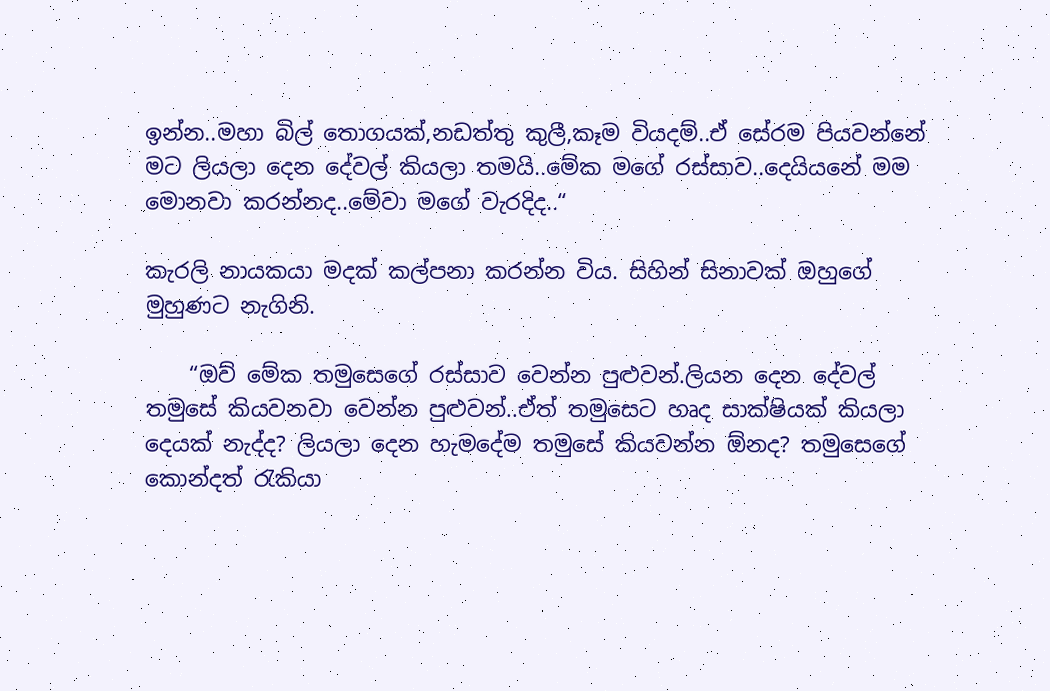ඉන්න..මහා බිල් තොගයක්,නඩත්තු කුලී,කෑම වියදම්..ඒ සේරම පියවන්නේ මට ලියලා දෙන දේවල් කියලා තමයි..මේක මගේ රස්සාව..දෙයියනේ මම මොනවා කරන්නද..මේවා මගේ වැරදිද..“

කැරලි නායකයා මදක් කල්පනා කරන්න විය. සිහින් සිනාවක් ඔහුගේ මුහුණට නැගිනි.

    “ඔව් මේක තමුසෙගේ රස්සාව වෙන්න පුළුවන්.ලියන දෙන දේවල් තමුසේ කියවනවා වෙන්න පුළුවන්..ඒත් තමුසෙට හෘද සාක්ෂියක් කියලා දෙයක් නැද්ද? ලියලා දෙන හැමදේම තමුසේ කියවන්න ඕනද? තමුසෙගේ කොන්දත් රැකියා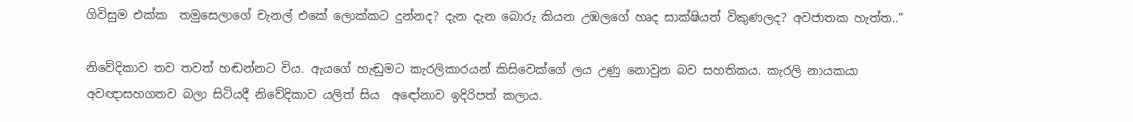ගිවිසුම එක්ක  තමුසෙලාගේ චැනල් එකේ ලොක්කට දුන්නද? දැන දැන බොරු කියන උඹලගේ හෘද සාක්ෂියත් විකුණලද? අවජාතක හැත්ත..“

නිවේදිකාව තව තවත් හඬන්නට විය. ඇයගේ හැඬුමට කැරලිකාරයන් කිසිවෙක්ගේ ලය උණු නොවුන බව සහතිකය. කැරලි නායකයා අවඥාසහගතව බලා සිටියදී නිවේදිකාව යලිත් සිය  අඳෝනාව ඉදිරිපත් කලාය.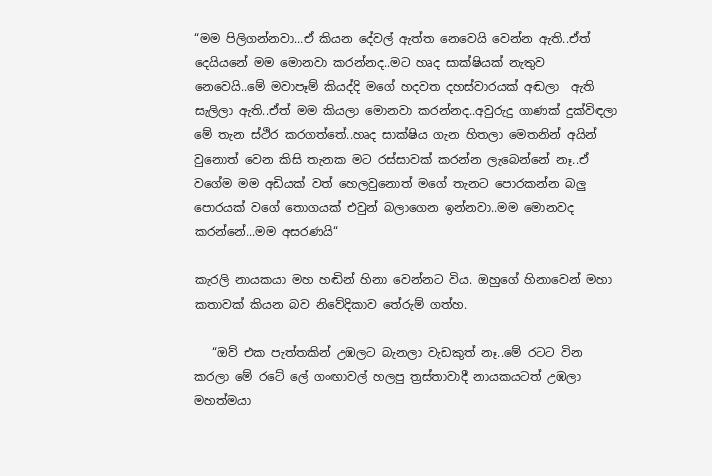“මම පිලිගන්නවා...ඒ කියන දේවල් ඇත්ත නෙවෙයි වෙන්න ඇති..ඒත් දෙයියනේ මම මොනවා කරන්නද..මට හෘද සාක්ෂියක් නැතුව නෙවෙයි..මේ මවාපෑම් කියද්දි මගේ හදවත දහස්වාරයක් අඬලා  ඇති සැලිලා ඇති..ඒත් මම කියලා මොනවා කරන්නද..අවුරුදු ගාණක් දුක්විඳලා මේ තැන ස්ථිර කරගත්තේ..හෘද සාක්ෂිය ගැන හිතලා මෙතනින් අයින් වුනොත් වෙන කිසි තැනක මට රස්සාවක් කරන්න ලැබෙන්නේ නෑ..ඒ වගේම මම අඩියක් වත් හෙලවුනොත් මගේ තැනට පොරකන්න බලු පොරයක් වගේ තොගයක් එවුන් බලාගෙන ඉන්නවා..මම මොනවද කරන්නේ...මම අසරණයි“

කැරලි නායකයා මහ හඬින් හිනා වෙන්නට විය. ඔහුගේ හිනාවෙන් මහා කතාවක් කියන බව නිවේදිකාව තේරුම් ගත්හ.

   “ඔව් එක පැත්තකින් උඹලට බැනලා වැඩකුත් නෑ..මේ රටට වින කරලා මේ රටේ ලේ ගංඟාවල් හලපු ත්‍රස්තාවාදී නායකයටත් උඹලා මහත්මයා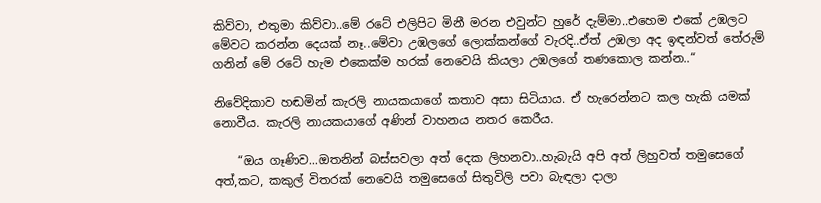කිව්වා, එතුමා කිව්වා..මේ රටේ එලිපිට මිනී මරන එවුන්ට හුරේ දැම්මා..එහෙම එකේ උඹලට මේවට කරන්න දෙයක් නෑ..මේවා උඹලගේ ලොක්කන්ගේ වැරදි..ඒත් උඹලා අද ඉඳන්වත් තේරුම් ගනින් මේ රටේ හැම එකෙක්ම හරක් නෙවෙයි කියලා උඹලගේ තණකොල කන්න..“

නිවේදිකාව හඬමින් කැරලි නායකයාගේ කතාව අසා සිටියාය. ඒ හැරෙන්නට කල හැකි යමක් නොවීය. කැරලි නායකයාගේ අණින් වාහනය නතර කෙරීය.

    “ඔය ගෑණිව...ඔතනින් බස්සවලා අත් දෙක ලිහනවා..හැබැයි අපි අත් ලිහුවත් තමුසෙගේ අත්,කට, කකුල් විතරක් නෙවෙයි තමුසෙගේ සිතුවිලි පවා බැඳලා දාලා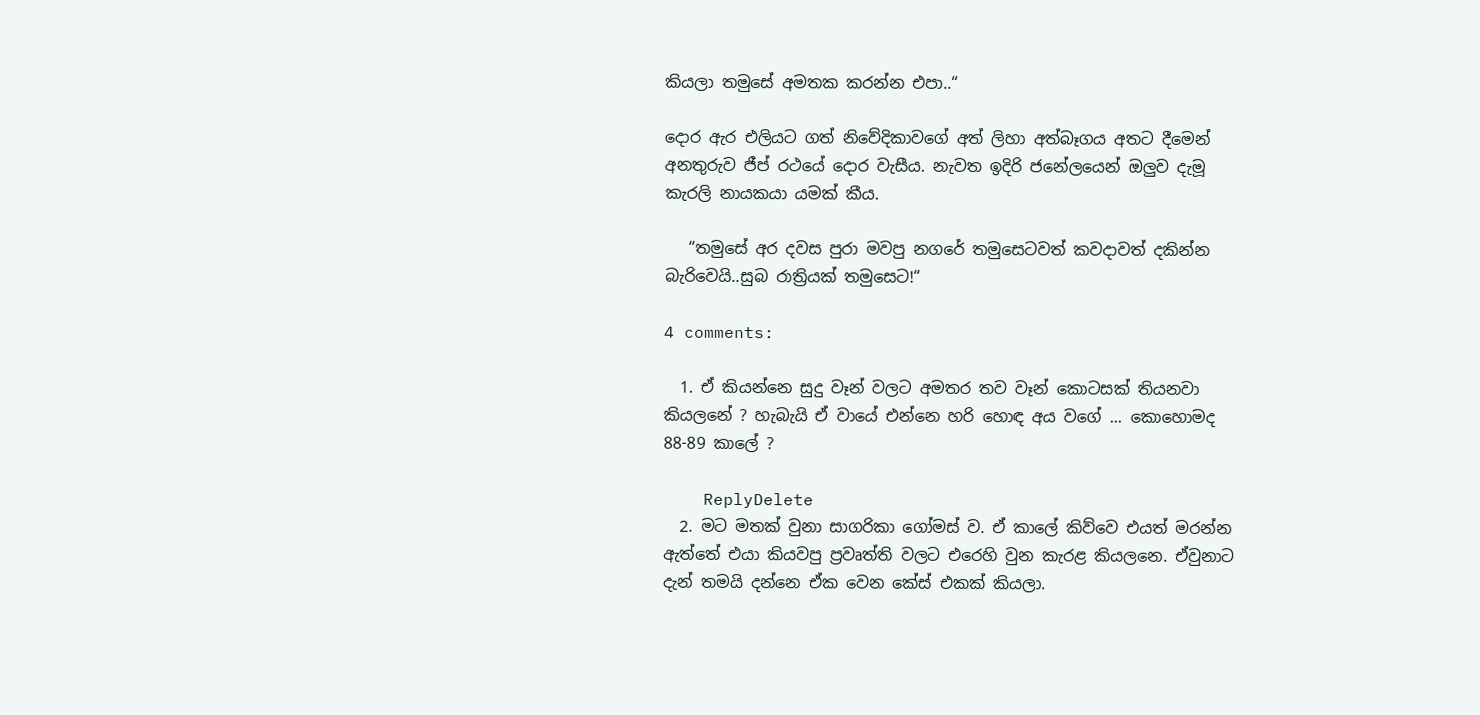කියලා තමුසේ අමතක කරන්න එපා..“

දොර ඇර එලියට ගත් නිවේදිකාවගේ අත් ලිහා අත්බෑගය අතට දීමෙන් අනතුරුව ජීප් රථයේ දොර වැසීය. නැවත ඉදිරි ජනේලයෙන් ඔලුව දැමූ කැරලි නායකයා යමක් කීය.

   “තමුසේ අර දවස පුරා මවපු නගරේ තමුසෙටවත් කවදාවත් දකින්න බැරිවෙයි..සුබ රාත්‍රියක් තමුසෙට!“

4 comments:

  1. ඒ කියන්නෙ සුදු වෑන් වලට අමතර තව වෑන් කොටසක් තියනවා කියලනේ ? හැබැයි ඒ වායේ එන්නෙ හරි හොඳ අය වගේ ... කොහොමද 88-89 කාලේ ?

    ReplyDelete
  2. මට මතක් වුනා සාගරිකා ගෝමස් ව. ඒ කාලේ කිව්වෙ එයත් මරන්න ඇත්තේ එයා කියවපු ප්‍රවෘත්ති වලට එරෙහි වුන කැරළ කියලනෙ. ඒවුනාට දැන් තමයි දන්නෙ ඒක වෙන කේස් එකක් කියලා.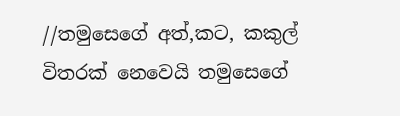//තමුසෙගේ අත්,කට, කකුල් විතරක් නෙවෙයි තමුසෙගේ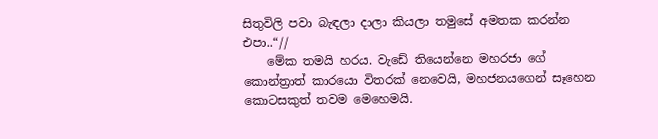සිතුවිලි පවා බැඳලා දාලා කියලා තමුසේ අමතක කරන්න එපා..“//
    මේක තමයි හරය. වැඩේ තියෙන්නෙ මහරජා ගේ කොන්ත්‍රාත් කාරයො විතරක් නෙවෙයි, මහජනයගෙන් සෑහෙන කොටසකුත් තවම මෙහෙමයි.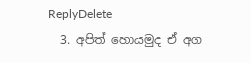ReplyDelete
  3. අපිත් හොයමුද ඒ අග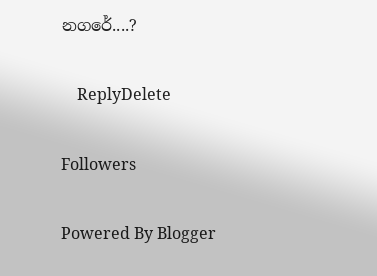නගරේ....?

    ReplyDelete

Followers

Powered By Blogger